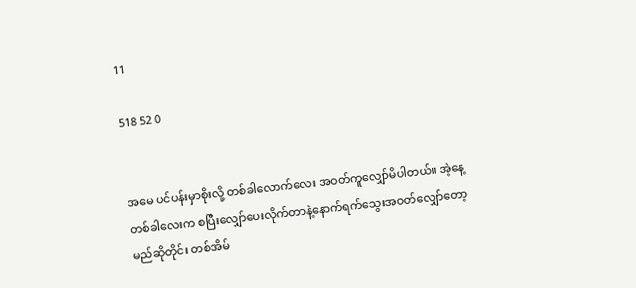11

518 52 0


အမေ ပင်ပန်းမှာစိုးလို့ တစ်ခါလောက်လေး အဝတ်ကူလျှော်မိပါတယ်။ အဲ့နေ့တစ်ခါလေးက စပြီးလျှော်ပေးလိုက်တာနဲ့နောက်ရက်သွေးအဝတ်လျှော်တော့မည်ဆိုတိုင်း တစ်အိမ်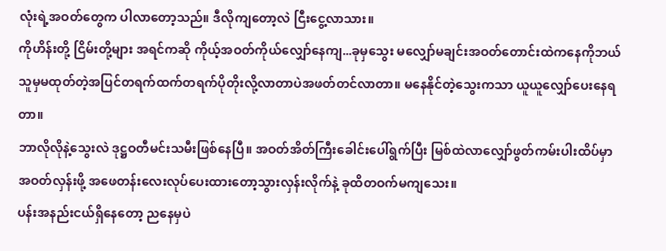လုံးရဲ့အဝတ်တွေက ပါလာတော့သည်။ ဒီလိုကျတော့လဲ ငြီးငွေ့လာသား။
ကိုဟိန်းတို့ ငြိမ်းတို့များ အရင်ကဆို ကိုယ့်အဝတ်ကိုယ်လျှော်နေကျ...ခုမှသွေး မလျှော်မချင်းအဝတ်တောင်းထဲကနေကိုဘယ်သူမှမထုတ်တဲ့အပြင်တရက်ထက်တရက်ပိုတိုးလို့လာတာပဲအဖတ်တင်လာတာ။ မနေနိုင်တဲ့သွေးကသာ ယူယူလျှော်ပေးနေရတာ။
ဘာလိုလိုနဲ့သွေးလဲ ဒုဋ္ဌဝတီမင်းသမီးဖြစ်နေပြီ။ အဝတ်အိတ်ကြီးခေါင်းပေါ်ရွက်ပြီး မြစ်ထဲလာလျှော်ဖွတ်ကမ်းပါးထိပ်မှာ အဝတ်လှန်းဖို့ အဖေတန်းလေးလုပ်ပေးထားတော့သွားလှန်းလိုက်နဲ့ ခုထိတဝက်မကျသေး။
ပန်းအနည်းငယ်ရှိနေတော့ ညနေမှပဲ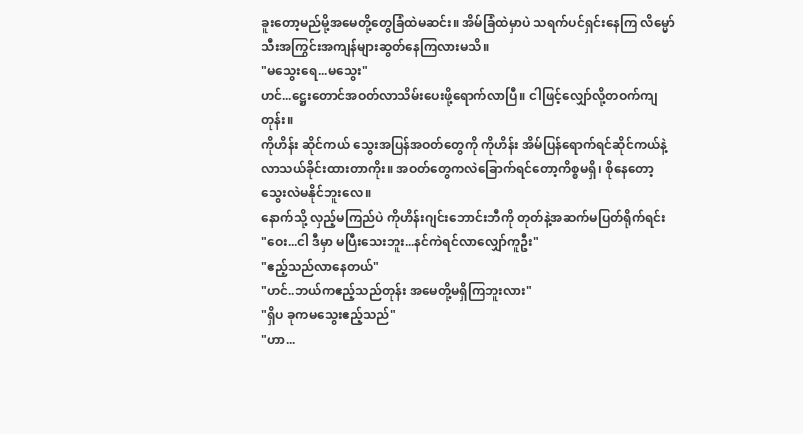ခူးတော့မည်မို့အမေတို့တွေခြံထဲမဆင်း။ အိမ်ခြံထဲမှာပဲ သရက်ပင်ရှင်းနေကြ လိမ္မော်သီးအကြွင်းအကျန်များဆွတ်နေကြလားမသိ။
"မသွေးရေ...မသွေး"
ဟင်...ဋ္ဌေးတောင်အဝတ်လာသိမ်းပေးဖို့ရောက်လာပြီ။ ငါဖြင့်လျှော်လို့တဝက်ကျတုန်း။
ကိုဟိန်း ဆိုင်ကယ် သွေးအပြန်အဝတ်တွေကို ကိုဟိန်း အိမ်ပြန်ရောက်ရင်ဆိုင်ကယ်နဲ့လာသယ်ခိုင်းထားတာကိုး။ အဝတ်တွေကလဲခြောက်ရင်တော့ကိစ္စမရှိ၊ စိုနေတော့သွေးလဲမနိုင်ဘူးလေ။
နောက်သို့ လှည့်မကြည်ပဲ ကိုဟိန်းဂျင်းဘောင်းဘီကို တုတ်နဲ့အဆက်မပြတ်ရိုက်ရင်း
"ဝေး...ငါ ဒီမှာ မပြီးသေးဘူး...နင်ကဲရင်လာလျှော်ကူဦး"
"ဧည့်သည်လာနေတယ်"
"ဟင်..ဘယ်ကဧည့်သည်တုန်း အမေတို့မရှိကြဘူးလား"
"ရှိပ ခုကမသွေးဧည့်သည်"
"ဟာ...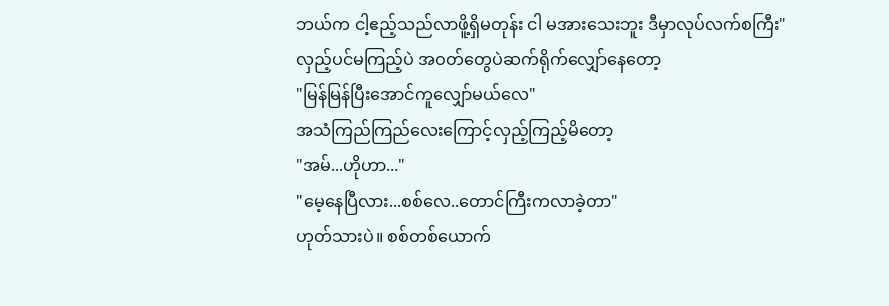ဘယ်က ငါ့ဧည့်သည်လာဖိူ့ရှိမတုန်း ငါ မအားသေးဘူး ဒီမှာလုပ်လက်စကြီး"
လှည့်ပင်မကြည့်ပဲ အဝတ်တွေပဲဆက်ရိုက်လျှော်နေတော့
"မြန်မြန်ပြီးအောင်ကူလျှော်မယ်လေ"
အသံကြည်ကြည်လေးကြောင့်လှည့်ကြည့်မိတော့
"အမ်...ဟိုဟာ..."
"မေ့နေပြီလား...စစ်လေ..တောင်ကြီးကလာခဲ့တာ"
ဟုတ်သားပဲ။ စစ်တစ်ယောက်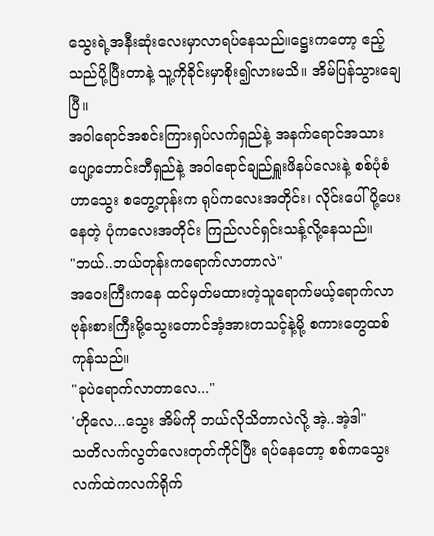သွေးရဲ့အနီးဆုံးလေးမှာလာရပ်နေသည်။ဋ္ဌေးကတော့ ဧည့်သည်ပို့ပြီးတာနဲ့ သူ့ကိုခိုင်းမှာစိုး၍လားမသိ။ အိမ်ပြန်သွားချေပြီ။
အဝါရောင်အစင်းကြားရှပ်လက်ရှည်နဲ့ အနက်ရောင်အသားပျော့ဘောင်းဘီရှည်နဲ့ အဝါရောင်ချည်ရှူးဖိနပ်လေးနဲ့ စစ်ပုံစံဟာသွေး စတွေ့တုန်းက ရုပ်ကလေးအတိုင်း၊ လိုင်းပေါ်ပို့ပေးနေတဲ့ ပုံကလေးအတိုင်း ကြည်လင်ရှင်းသန့်လို့နေသည်။
"ဘယ်..ဘယ်တုန်းကရောက်လာတာလဲ"
အဝေးကြီးကနေ ထင်မှတ်မထားတဲ့သူရောက်မယ့်ရောက်လာဗုန်းစားကြီးမို့သွေးတောင်အံ့အားတသင့်နဲ့မို့ စကားတွေထစ်ကုန်သည်။
"ခုပဲရောက်လာတာလေ..."
'ဟိုလေ...သွေး အိမ်ကို ဘယ်လိုသိတာလဲလို့ အဲ့..အဲ့ဒါ"
သတိလက်လွတ်လေးတုတ်ကိုင်ပြီး ရပ်နေတော့ စစ်ကသွေးလက်ထဲကလက်ရိုက်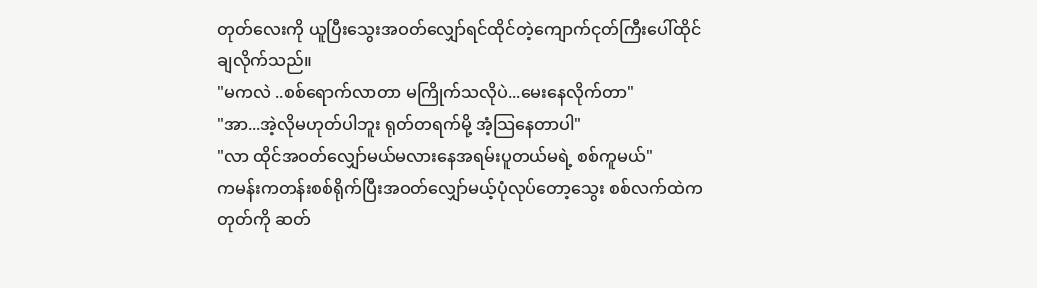တုတ်လေးကို ယူပြီးသွေးအဝတ်လျှော်ရင်ထိုင်တဲ့ကျောက်ငုတ်ကြီးပေါ်ထိုင်ချလိုက်သည်။
"မကလဲ ..စစ်ရောက်လာတာ မကြိုက်သလိုပဲ...မေးနေလိုက်တာ"
"အာ...အဲ့လိုမဟုတ်ပါဘူး ရုတ်တရက်မို့ အံ့သြနေတာပါ"
"လာ ထိုင်အဝတ်လျှော်မယ်မလားနေအရမ်းပူတယ်မရဲ့ စစ်ကူမယ်"
ကမန်းကတန်းစစ်ရိုက်ပြီးအဝတ်လျှော်မယ့်ပုံလုပ်တော့သွေး စစ်လက်ထဲကတုတ်ကို ဆတ်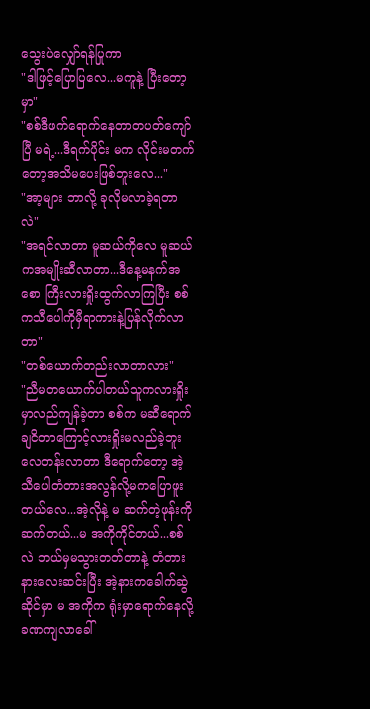သွေးပဲလျှော်ရန်ပြုကာ
"ဒါဖြင့်ပြောပြလေ...မကူနဲ့ ပြီးတော့မှာ"
"စစ်ဒီဖက်ရောက်နေတာတပတ်ကျော်ပြီ မရဲ့...ဒီရက်ပိုင်း မက လိုင်းမတက်တော့အသိမပေးဖြစ်ဘူးလေ..."
"အာ့များ ဘာလို့ ခုလိုမလာခဲ့ရတာလဲ"
"အရင်လာတာ မူဆယ်ကိုလေ မူဆယ်ကအမျိုးဆီလာတာ...ဒီနေ့မနက်အစော ကြီးလားရှိုးထွက်လာကြပြီး စစ်ကသီပေါကိုမှီရာကားနဲ့ပြန်လိုက်လာတာ"
"တစ်ယောက်တည်းလာတာလား"
"ညီမတယောက်ပါတယ်သူကလားရှိုးမှာလည်ကျန်ခဲ့တာ စစ်က မဆီရောက်ချငိတာကြောင့်လားရှိုးမလည်ခဲ့ဘူးလေတန်းလာတာ ဒီရောက်တော့ အဲ့ သီပေါတံတားအလွန်လို့မကပြောဖူးတယ်လေ...အဲ့လိုနဲ့ မ ဆက်တဲ့ဖုန်းကိုဆက်တယ်...မ အကိုကိုင်တယ်...စစ်လဲ ဘယ်မှမသွားတတ်တာနဲ့ တံတားနားလေးဆင်းပြီး အဲ့နားကခေါက်ဆွဲဆိုင်မှာ မ အကိုက ရုံးမှာရောက်နေလို့ခဏကျလာခေါ်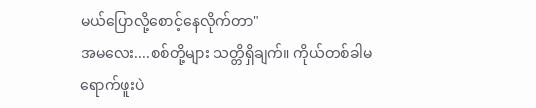မယ်ပြောလို့စောင့်နေလိုက်တာ"
အမလေး....စစ်တို့များ သတ္တိရှိချက်။ ကိုယ်တစ်ခါမရောက်ဖူးပဲ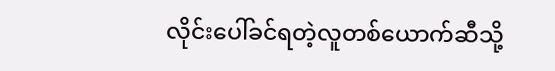လိုင်းပေါ်ခင်ရတဲ့လူတစ်ယောက်ဆီသို့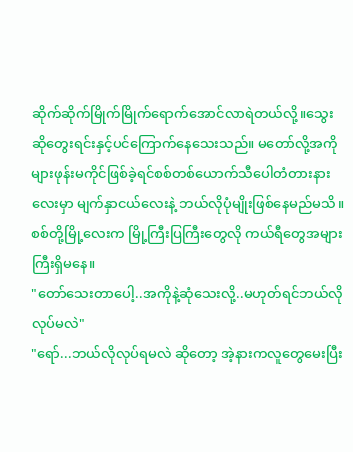ဆိုက်ဆိုက်မြိုက်မြိုက်ရောက်အောင်လာရဲတယ်လို့။သွေးဆိုတွေးရင်းနှင့်ပင်ကြောက်နေသေးသည်။ မတော်လို့အကိုများဖုန်းမကိုင်ဖြစ်ခဲ့ရင်စစ်တစ်ယောက်သီပေါတံတားနားလေးမှာ မျက်နှာငယ်လေးနဲ့ ဘယ်လိုပုံမျိုးဖြစ်နေမည်မသိ။ စစ်တို့မြို့လေးက မြို့ကြီးပြကြီးတွေလို ကယ်ရီတွေအများကြီးရှိမနေ။
"တော်သေးတာပေါ့..အကိုနဲ့ဆုံသေးလို့..မဟုတ်ရင်ဘယ်လိုလုပ်မလဲ"
"ရော်...ဘယ်လိုလုပ်ရမလဲ ဆိုတော့ အဲ့နားကလူတွေမေးပြီး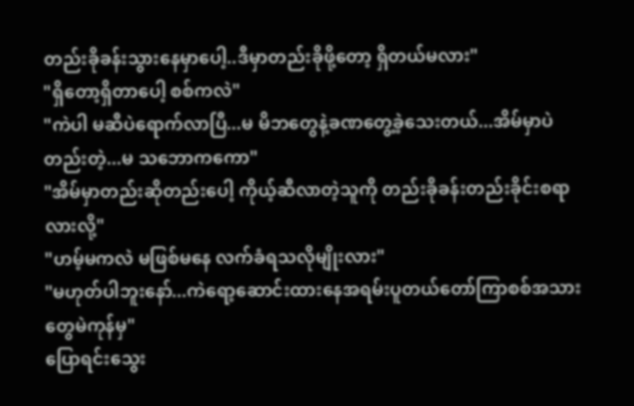တည်းခိုခန်းသွားနေမှာပေါ့..ဒီမှာတည်းခိုဖို့တော့ ရှိတယ်မလား"
"ရှိတော့ရှိတာပေါ့ စစ်ကလဲ"
"ကဲပါ မဆီပဲရောက်လာပြီ...မ မိဘတွေနဲ့ခဏတွေ့ခဲ့သေးတယ်...အိမ်မှာပဲတည်းတဲ့...မ သဘောကကော"
"အိမ်မှာတည်းဆိုတည်းပေါ့ ကိုယ့်ဆီလာတဲ့သူကို တည်းခိုခန်းတည်းခိုင်းစရာလားလို့"
"ဟမ့်မကလဲ မဖြစ်မနေ လက်ခံရသလိုမျိုးလား"
"မဟုတ်ပါဘူးနော်...ကဲရော့ဆောင်းထားနေအရမ်းပူတယ်တော်ကြာစစ်အသားတွေမဲကုန်မှ"
ပြောရင်းသွေး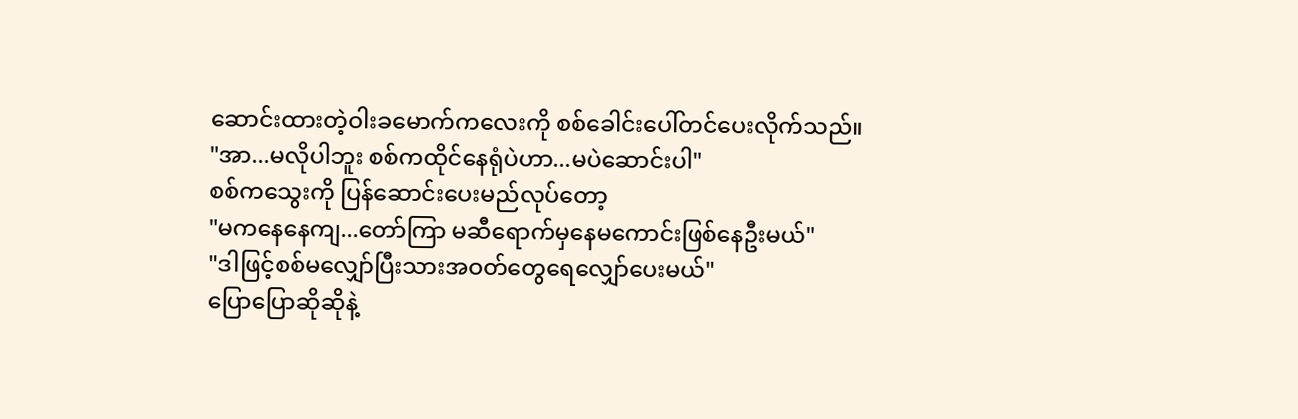ဆောင်းထားတဲ့ဝါးခမောက်ကလေးကို စစ်ခေါင်းပေါ်တင်ပေးလိုက်သည်။
"အာ...မလိုပါဘူး စစ်ကထိုင်နေရုံပဲဟာ...မပဲဆောင်းပါ"
စစ်ကသွေးကို ပြန်ဆောင်းပေးမည်လုပ်တော့
"မကနေနေကျ...တော်ကြာ မဆီရောက်မှနေမကောင်းဖြစ်နေဦးမယ်"
"ဒါဖြင့်စစ်မလျှော်ပြီးသားအဝတ်တွေရေလျှော်ပေးမယ်"
ပြောပြောဆိုဆိုနဲ့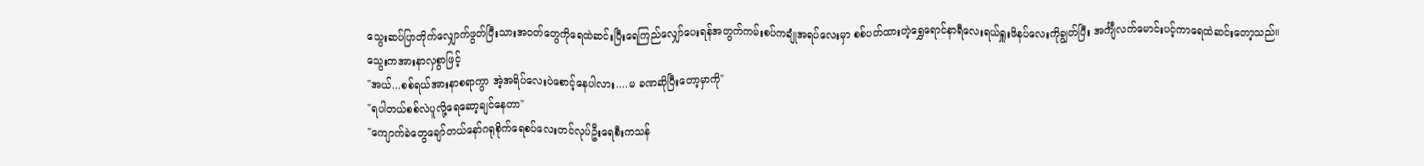သွေးဆပ်ပြာတိုက်လျှောက်ဖွတ်ပြီးသားအဝတ်တွေကိုရေထဲဆင်းပြီးရေကြည်လျှော်ပေးရန်အတွက်ကမ်းစပ်ကချုံအရပ်လေးမှာ စစ်ပတ်ထားတဲ့ရွှေရောင်နာရီလေးရယ်ရှူးဖိနပ်လေးကိုချွတ်ပြီး အင်္ကျီလက်မောင်းပင့်ကာရေထဲဆင်းတော့သည်။
သွေးကအားနာလှစွာဖြင့်
"အယ်...စစ်ရယ်အားနာစရာကွာ အဲ့အရိပ်လေးပဲစောင့်နေပါလား....မ ခဏဆိုပြီးတော့မှာကို"
"ရပါတယ်စစ်လဲပူလို့ရေဆော့ချင်နေတာ"
"ကျောက်ခဲတွေချော်တယ်နော်ဂရုစိုက်ရေစပ်လေးတင်လုပ်ဦးရေစီးကသန်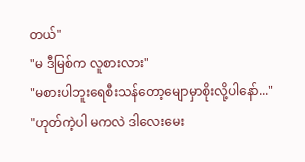တယ်"
"မ ဒီမြစ်က လူစားလား"
"မစားပါဘူးရေစီးသန်တော့မျောမှာစိုးလို့ပါနော်..."
"ဟုတ်ကဲ့ပါ မကလဲ ဒါလေးမေး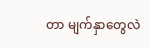တာ မျက်နှာတွေလဲ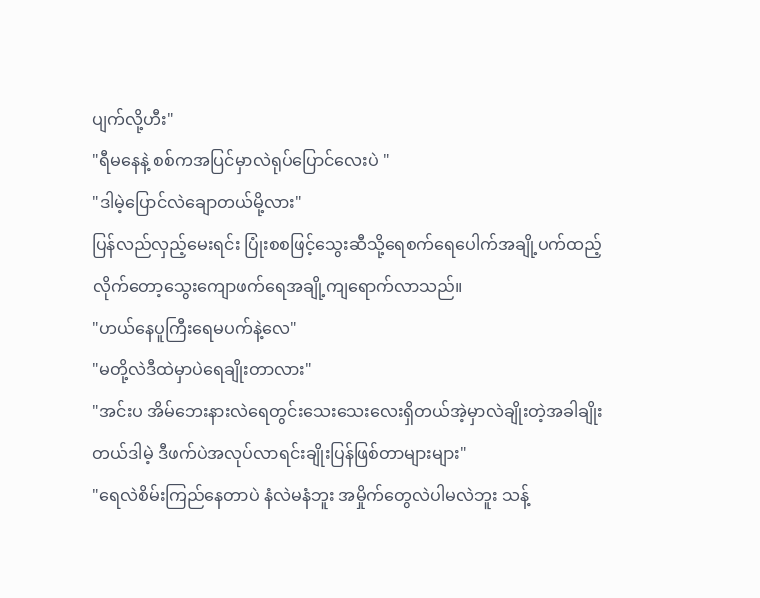ပျက်လို့ဟီး"
"ရီမနေနဲ့ စစ်ကအပြင်မှာလဲရုပ်ပြောင်လေးပဲ "
"ဒါမဲ့ပြောင်လဲချောတယ်မို့လား"
ပြန်လည်လှည့်မေးရင်း ပြုံးစစဖြင့်သွေးဆီသို့ရေစက်ရေပေါက်အချို့ပက်ထည့်လိုက်တော့သွေးကျောဖက်ရေအချို့ကျရောက်လာသည်။
"ဟယ်နေပူကြီးရေမပက်နဲ့လေ"
"မတို့လဲဒီထဲမှာပဲရေချိုးတာလား"
"အင်းပ အိမ်ဘေးနားလဲရေတွင်းသေးသေးလေးရှိတယ်အဲ့မှာလဲချိုးတဲ့အခါချိုးတယ်ဒါမဲ့ ဒီဖက်ပဲအလုပ်လာရင်းချိုးပြန်ဖြစ်တာများများ"
"ရေလဲစိမ်းကြည်နေတာပဲ နံလဲမနံဘူး အမှိုက်တွေလဲပါမလဲဘူး သန့်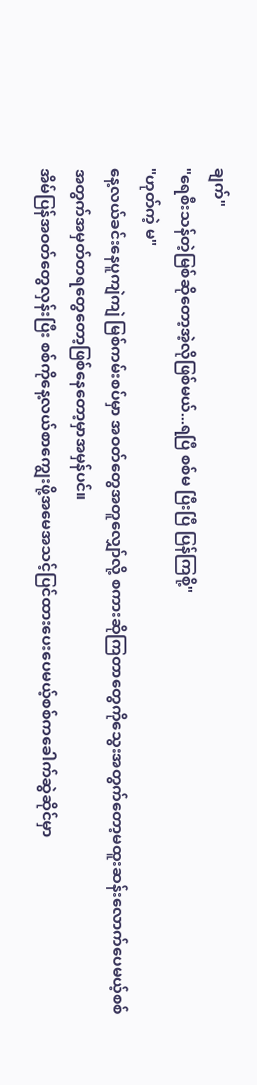ချက်"
"ရေစီးသန်တဲ့မြစ်ဆိုတော့အဲ့လိုဖြစ်မယ်...ရပြီ စစ်မ ပြီးပြီ ပြန်ကြစို့"
"ဟုတ်ကဲ့ မ"
နေ့လယ်ခင်းနေပူကျဲကျဲ မြစ်ကမ်းစပ်မှာ အဝတ်တွေအတူလျှော်လို့ စကားဆိုကြတာတွေကိုသွေးအတွက်တော့မထူးဆန်းလောက်ပေမယ့်စစ်အတွက်အမှတ်တရတွေတော့ဖြစ်နေတော့မှာအမှန်ပင်။
အိမ်ပြန်အဝတ်တွေလှန်းပြီး စစ်ကိုနေ့လယ်စာကျွေးဖို့အမေအသင့်ပြင်ထားပေးပေမယ့်စစ်ကခေါက်ဆွဲဆိုင်မှာ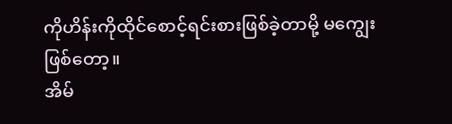ကိုဟိန်းကိုထိုင်စောင့်ရင်းစားဖြစ်ခဲ့တာမို့ မကျွေးဖြစ်တော့။
အိမ်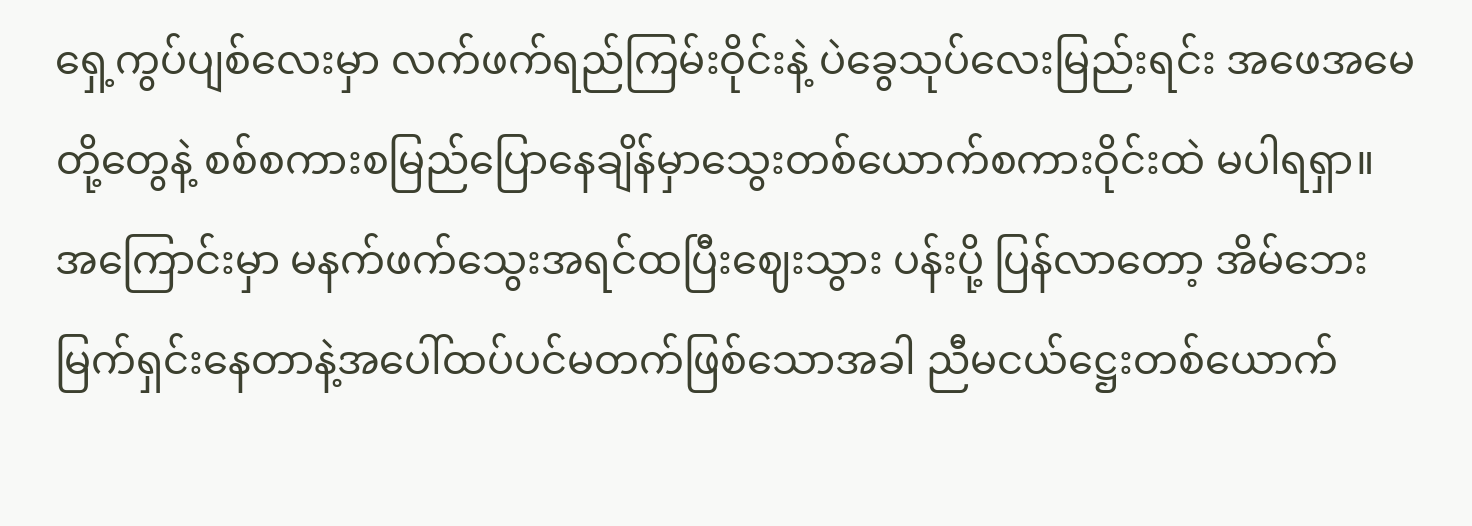ရှေ့ကွပ်ပျစ်လေးမှာ လက်ဖက်ရည်ကြမ်းဝိုင်းနဲ့ ပဲခွေသုပ်လေးမြည်းရင်း အဖေအမေတို့တွေနဲ့ စစ်စကားစမြည်ပြောနေချိန်မှာသွေးတစ်ယောက်စကားဝိုင်းထဲ မပါရရှာ။ အကြောင်းမှာ မနက်ဖက်သွေးအရင်ထပြီးဈေးသွား ပန်းပို့ ပြန်လာတော့ အိမ်ဘေးမြက်ရှင်းနေတာနဲ့အပေါ်ထပ်ပင်မတက်ဖြစ်သောအခါ ညီမငယ်ဋ္ဌေးတစ်ယောက်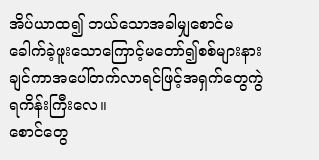အိပ်ယာထ၍ ဘယ်သောအခါမျှစောင်မခေါက်ခဲ့ဖူးသောကြောင့်မတော်၍စစ်များနားချင်ကာအပေါ်တက်လာရင်ဖြင့်အရှက်တွေကွဲရကိန်းကြီးလေ။
စောင်တွေ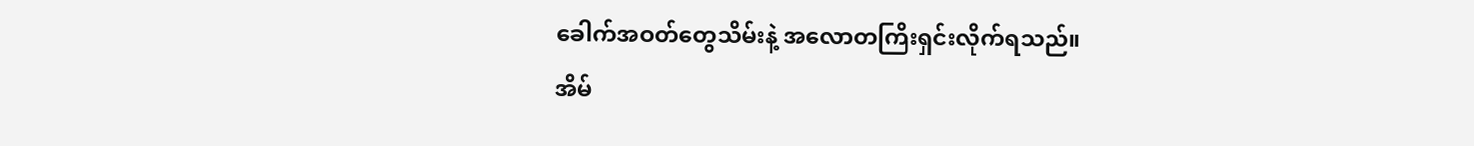ခေါက်အဝတ်တွေသိမ်းနဲ့ အလောတကြိးရှင်းလိုက်ရသည်။
အိမ်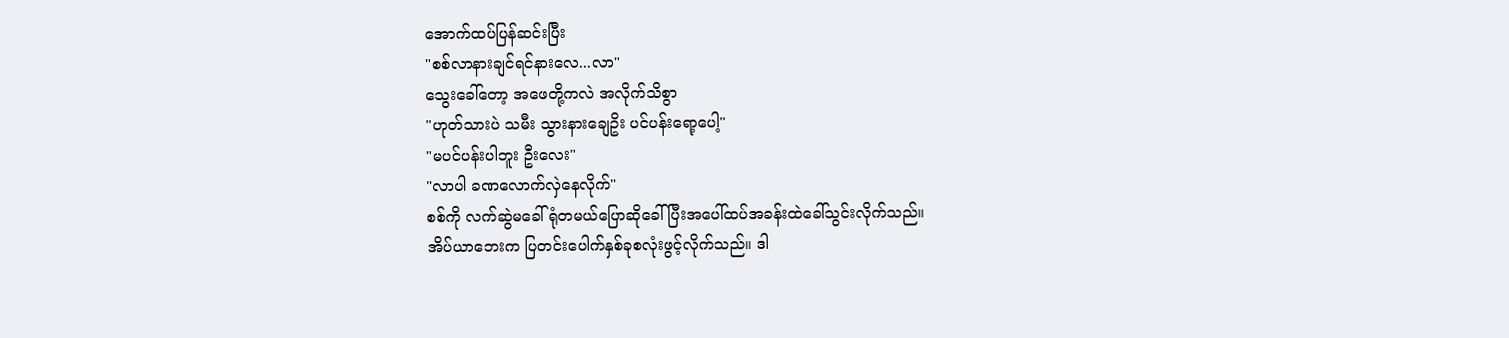အောက်ထပ်ပြန်ဆင်းပြီး
"စစ်လာနားချင်ရင်နားလေ...လာ"
သွေးခေါ်တော့ အဖေတို့ကလဲ အလိုက်သိစွာ
"ဟုတ်သားပဲ သမီး သွားနားချေဥိး ပင်ပန်းရော့ပေါ့"
"မပင်ပန်းပါဘူး ဦးလေး"
"လာပါ ခဏလောက်လှဲနေလိုက်"
စစ်ကို လက်ဆွဲမခေါ်ရုံတမယ်ပြောဆိုခေါ်ပြီးအပေါ်ထပ်အခန်းထဲခေါ်သွင်းလိုက်သည်။
အိပ်ယာဘေးက ပြတင်းပေါက်နှစ်ခုစလုံးဖွင့်လိုက်သည်။ ဒါ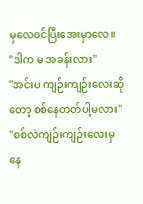မှလေဝင်ပြီးအေးမှာလေ။
"ဒါက မ အခန်းလား"
"အင်းပ ကျဉ်းကျဉ်းလေးဆိုတော့ စစ်နေတတ်ပါ့မလား"
"စစ်လဲကျဉ်းကျဉ်းလေးမှနေ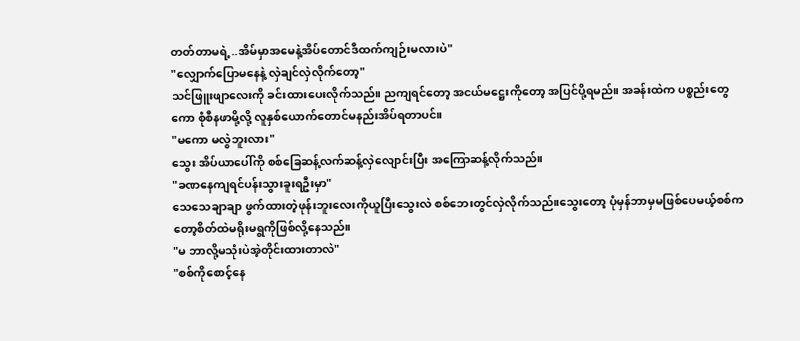တတ်တာမရဲ့..အိမ်မှာအမေနဲ့အိပ်တောင်ဒီထက်ကျဉ်းမလားပဲ"
"လျှောက်ပြောမနေနဲ့ လှဲချင်လှဲလိုက်တော့"
သင်ဖြူးဖျာလေးကို ခင်းထားပေးလိုက်သည်။ ညကျရင်တော့ အငယ်မဋ္ဌေးကိုတော့ အပြင်ပို့ရမည်။ အခန်းထဲက ပစ္စည်းတွေကော စုံစီနဖာမို့လို့ လူနှစ်ယောက်တောင်မနည်းအိပ်ရတာပင်။
"မကော မလွဲဘူးလား"
သွေး အိပ်ယာပေါ်ကို စစ်ခြေဆန့်လက်ဆန့်လှဲလျောင်းပြီး အကြောဆန့်လိုက်သည်။
"ခဏနေကျရင်ပန်းသွားခူးရဦးမှာ"
သေသေချာချာ ဖွက်ထားတဲ့ဖုန်းဘူးလေးကိုယူပြီးသွေးလဲ စစ်ဘေးတွင်လှဲလိုက်သည်။သွေးတော့ ပုံမှန်ဘာမှမဖြစ်ပေမယ့်စစ်ကတော့စိတ်ထဲမရိုးမရွကိုဖြစ်လို့နေသည်။
"မ ဘာလို့မသုံးပဲအဲ့တိုင်းထားတာလဲ"
"စစ်ကိုစောင့်နေ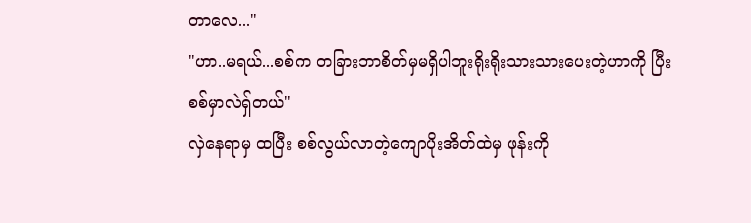တာလေ..."
"ဟာ..မရယ်...စစ်က တခြားဘာစိတ်မှမရှိပါဘူးရိုးရိုးသားသားပေးတဲ့ဟာကို ပြီး စစ်မှာလဲရှ်တယ်"
လှဲနေရာမှ ထပြီး စစ်လွယ်လာတဲ့ကျောပိုးအိတ်ထဲမှ ဖုန်းကို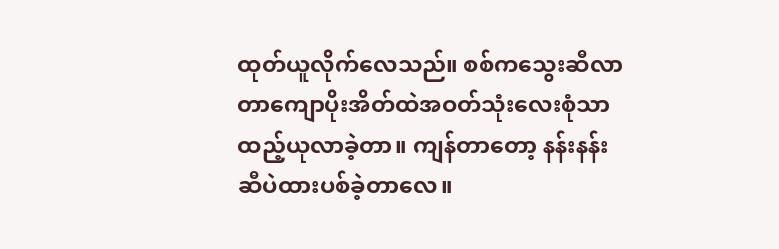ထုတ်ယူလိုက်လေသည်။ စစ်ကသွေးဆီလာတာကျောပိုးအိတ်ထဲအဝတ်သုံးလေးစုံသာထည့်ယုလာခဲ့တာ။ ကျန်တာတော့ နန်းနန်းဆီပဲထားပစ်ခဲ့တာလေ။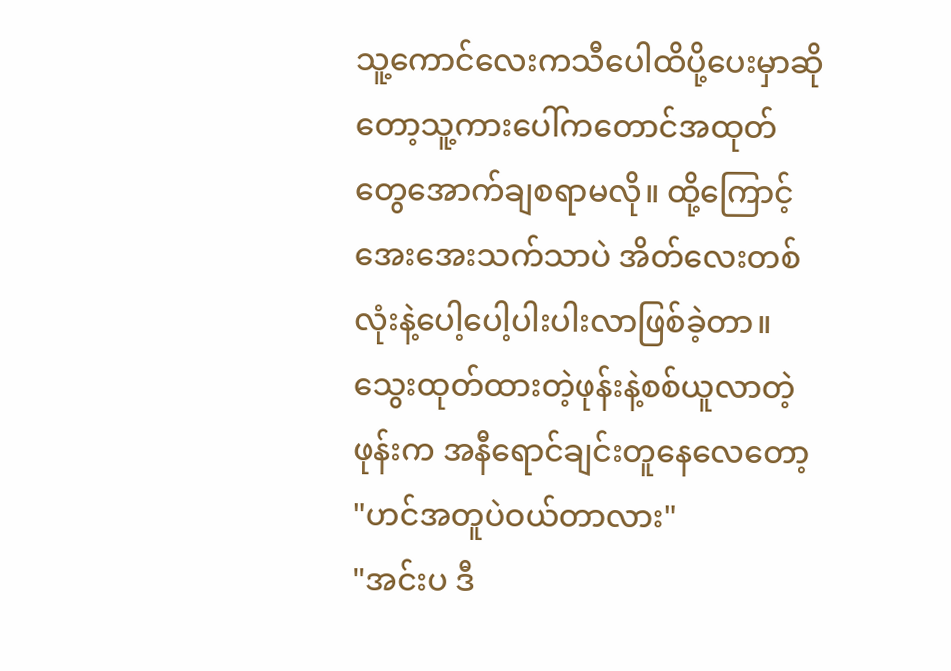သူ့ကောင်လေးကသီပေါထိပို့ပေးမှာဆိုတော့သူ့ကားပေါ်ကတောင်အထုတ်တွေအောက်ချစရာမလို။ ထို့ကြောင့်အေးအေးသက်သာပဲ အိတ်လေးတစ်လုံးနဲ့ပေါ့ပေါ့ပါးပါးလာဖြစ်ခဲ့တာ။
သွေးထုတ်ထားတဲ့ဖုန်းနဲ့စစ်ယူလာတဲ့ဖုန်းက အနီရောင်ချင်းတူနေလေတော့
"ဟင်အတူပဲဝယ်တာလား"
"အင်းပ ဒီ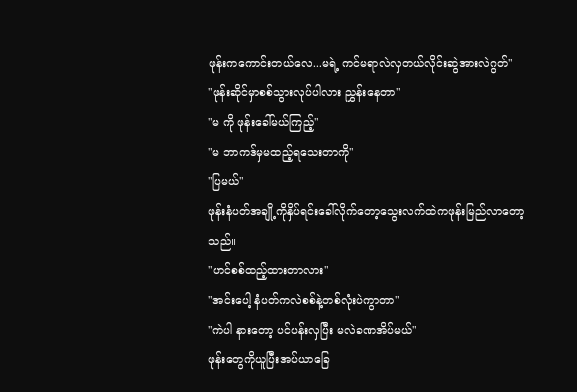ဖုန်းကကောင်းတယ်လေ...မရဲ့ ကင်မရာလဲလှတယ်လိုင်းဆွဲအားလဲဂွတ်"
"ဖုန်းဆိုင်မှာစစ်သွားလုပ်ပါလား ညွှန်းနေတာ"
"မ ကို ဖုန်းခေါ်မယ်ကြည့်"
"မ ဘာကဒ်မှမထည့်ရသေးတာကို"
"ပြမယ်"
ဖုန်းနံပတ်အချို့ကိုနှိပ်ရင်းခေါ်လိုက်တော့သွေးလက်ထဲကဖုန်းမြည်လာတော့သည်။
"ဟင်စစ်ထည့်ထားတာလား"
"အင်းပေါ့ နံပတ်ကလဲစစ်နဲ့တစ်လုံးပဲကွာတာ"
"ကဲပါ နားတော့ ပင်ပန်းလှပြီး မလဲခဏအိပ်မယ်"
ဖုန်းတွေကိုယူပြီးအပ်ယာခြေ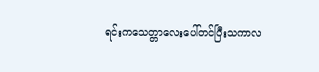ရင်းကသေတ္တာလေးပေါ်တင်ပြီးသကာလ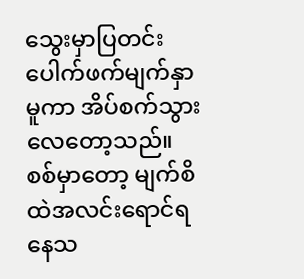သွေးမှာပြတင်းပေါက်ဖက်မျက်နှာမူကာ အိပ်စက်သွားလေတော့သည်။
စစ်မှာတော့ မျက်စိထဲအလင်းရောင်ရနေသ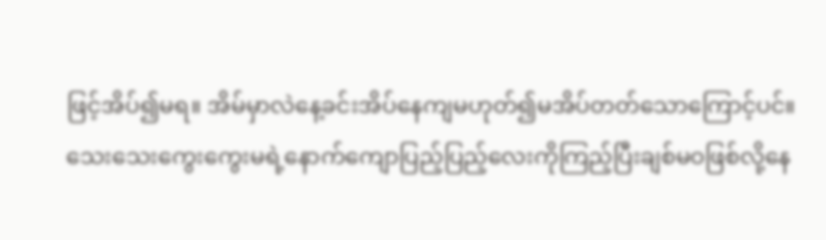ဖြင့်အိပ်၍မရ။ အိမ်မှာလဲနေ့ခင်းအိပ်နေကျမဟုတ်၍မအိပ်တတ်သောကြောင့်ပင်။သေးသေးကွေးကွေးမရဲ့နောက်ကျောပြည့်ပြည့်လေးကိုကြည့်ပြီးချစ်မဝဖြစ်လို့နေ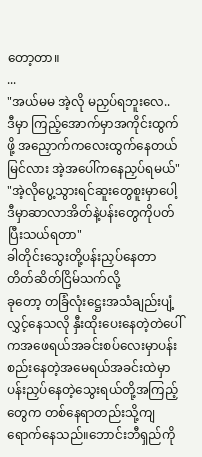တော့တာ။
...
"အယ်မမ အဲ့လို မညှပ်ရဘူးလေ..
ဒီမှာ ကြည့်အောက်မှာအကိုင်းထွက်ဖို့ အညှောက်ကလေးထွက်နေတယ်မြင်လား အဲ့အပေါ်ကနေညှပ်ရမယ်"
"အဲ့လိုပွေ့သွားရင်ဆူးတွေစူးမှာပေါ့ ဒီမှာဆာလာအိတ်နဲ့ပန်းတွေကိုပတ်ပြီးသယ်ရတာ"
ခါတိုင်းသွေးတို့ပန်းညှပ်နေတာ တိတ်ဆိတ်ငြိမ်သက်လို့
ခုတော့ တခြံလုံးဋ္ဌေးအသံချည်းပျံ့လွှင့်နေသလို နှီးထိုးပေးနေတဲ့တဲပေါ်ကအဖေရယ်အခင်းစပ်လေးမှာပန်းစည်းနေတဲ့အမေရယ်အခင်းထဲမှာ ပန်းညှပ်နေတဲ့သွေးရယ်တို့အကြည့်တွေက တစ်နေရာတည်းသို့ကျရောက်နေသည်။ဘောင်းဘီရှည်ကို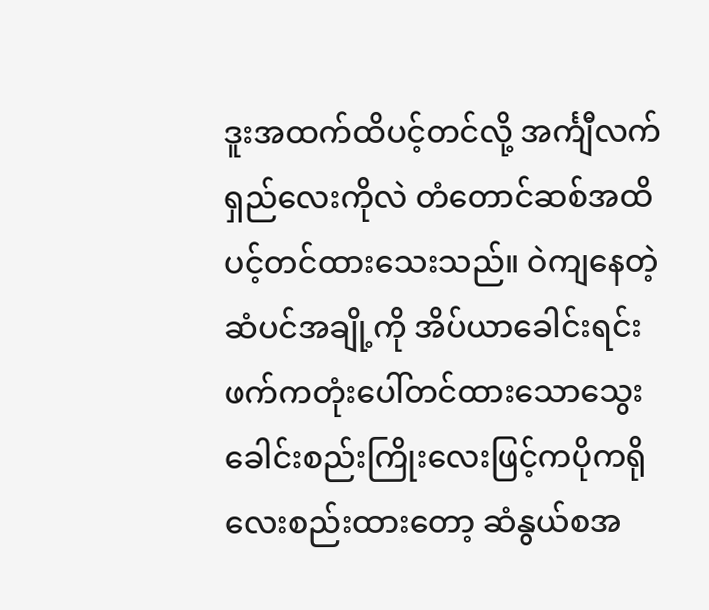ဒူးအထက်ထိပင့်တင်လို့ အင်္ကျီလက်ရှည်လေးကိုလဲ တံတောင်ဆစ်အထိပင့်တင်ထားသေးသည်။ ဝဲကျနေတဲ့ဆံပင်အချို့ကို အိပ်ယာခေါင်းရင်းဖက်ကတုံးပေါ်တင်ထားသောသွေးခေါင်းစည်းကြိုးလေးဖြင့်ကပိုကရိုလေးစည်းထားတော့ ဆံနွယ်စအ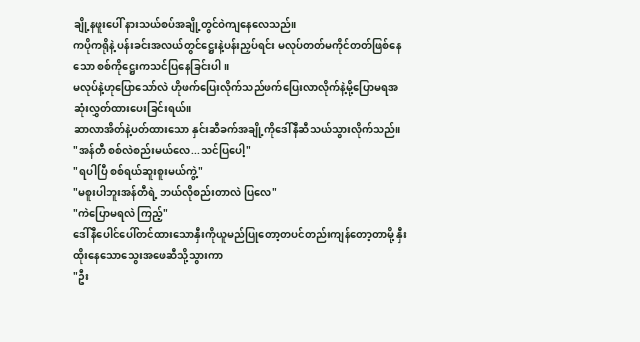ချို့နဖူးပေါ် နားသယ်စပ်အချို့တွင်ဝဲကျနေလေသည်။
ကပိုကရိုနဲ့ ပန်းခင်းအလယ်တွင်ဋ္ဌေးနဲ့ပန်းညှပ်ရင်း မလုပ်တတ်မကိုင်တတ်ဖြစ်နေသော စစ်ကိုဋ္ဌေးကသင်ပြနေခြင်းပါ။
မလုပ်နဲ့ဟုပြောသော်လဲ ဟိုဖက်ပြေးလိုက်သည်ဖက်ပြေးလာလိုက်နဲ့မို့ပြောမရအဆုံးလွှတ်ထားပေးခြင်းရယ်။
ဆာလာအိတ်နဲ့ပတ်ထားသော နှင်းဆီခက်အချို့ကိုဒေါ်နီဆီသယ်သွားလိုက်သည်။
"အန်တီ စစ်လဲစည်းမယ်လေ...သင်ပြပေါ့"
"ရပါပြီ စစ်ရယ်ဆူးစူးမယ်ကွဲ့"
"မစူးပါဘူးအန်တီရဲ့ ဘယ်လိုစည်းတာလဲ ပြလေ"
"ကဲပြောမရလဲ ကြည့်"
ဒေါ်နီပေါင်ပေါ်တင်ထားသောနှီးကိုယူမည်ပြုတော့တပင်တည်းကျန်တော့တာမို့ နှီးထိုးနေသောသွေးအဖေဆီသို့သွားကာ
"ဦး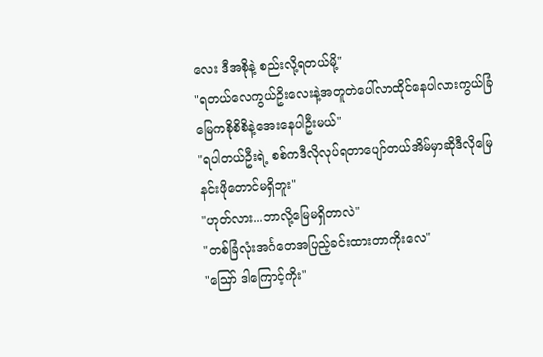လေး ဒီအစိုနဲ့ စည်းလို့ရတယ်မို့"
"ရတယ်လေကွယ်ဥိးလေးနဲ့အတူတဲပေါ်လာထိုင်နေပါလားကွယ်ခြံမြေကစိုစိစိနဲ့အေးနေပါဦးမယ်"
"ရပါတယ်ဦးရဲ့ စစ်ကဒီလိုလုပ်ရတာပျော်တယ်အိမ်မှာဆိုဒီလိုမြေနင်းဖိုတောင်မရှိဘူး"
"ဟုတ်လား...ဘာလို့မြေမရှိတာလဲ"
"တစ်ခြံလုံးအင်္ဂတေအပြည့်ခင်းထားတာကိုးလေ"
"ဪ ဒါကြောင့်ကိုး"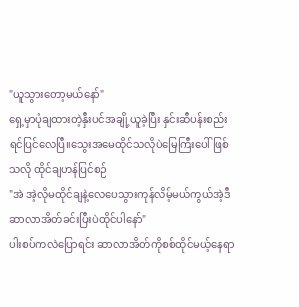"ယူသွားတော့မယ်နော်"
ရှေ့မှာပုံချထားတဲ့နှီးပင်အချို့ယူခဲ့ပြီး နှင်းဆီပန်းစည်းရင်ပြင်လေပြီ။သွေးအမေထိုင်သလိုပဲမြေကြီးပေါ်ဖြစ်သလို ထိုင်ချဟန်ပြင်စဉ်
"အဲ အဲ့လိုမထိုင်ချနဲ့လေပေသွားကုန်လိမ့်မယ်ကွယ်အဲ့ဒီဆာလာအိတ်ခင်းပြီးပဲထိုင်ပါနော်"
ပါးစပ်ကလဲပြောရင်း ဆာလာအိတ်ကိုစစ်ထိုင်မယ့်နေရာ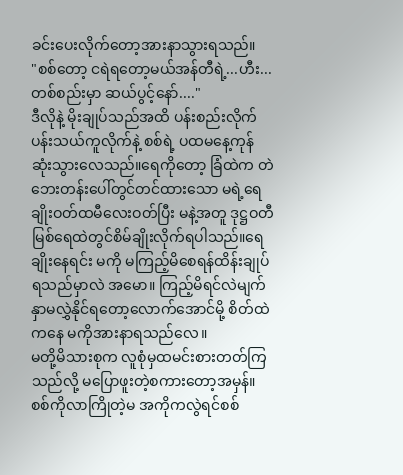ခင်းပေးလိုက်တော့အားနာသွားရသည်။
"စစ်တော့ ငရဲရတော့မယ်အန်တီရဲ့...ဟီး...တစ်စည်းမှာ ဆယ်ပွင့်နော်...."
ဒီလိုနဲ့ မိုးချုပ်သည်အထိ ပန်းစည်းလိုက်ပန်းသယ်ကူလိုက်နဲ့ စစ်ရဲ့ ပထမနေ့ကုန်ဆုံးသွားလေသည်။ရေကိုတော့ ခြံထဲက တဲဘေးတန်းပေါ်တွင်တင်ထားသော မရဲ့ရေချိုးဝတ်ထမီလေးဝတ်ပြီး မနဲ့အတူ ဒုဋ္ဌဝတီမြစ်ရေထဲတွင်စိမ်ချိုးလိုက်ရပါသည်။ရေချိုးနေရင်း မကို မကြည့်မိစေရန်ထိန်းချုပ်ရသည်မှာလဲ အမော။ ကြည့်မိရင်လဲမျက်နှာမလွှဲနိုင်ရတော့လောက်အောင်မို့ စိတ်ထဲကနေ မကိုအားနာရသည်လေ။
မတို့မိသားစုက လူစုံမှထမင်းစားတတ်ကြသည်လို့ မပြောဖူးတဲ့စကားတော့အမှန်။ စစ်ကိုလာကြိုတဲ့မ အကိုကလွဲရင်စစ်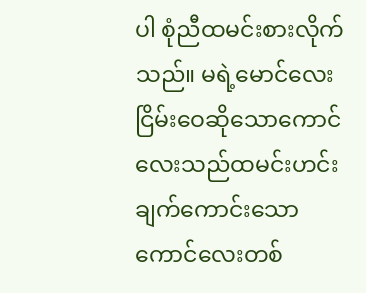ပါ စုံညီထမင်းစားလိုက်သည်။ မရဲ့မောင်လေးငြိမ်းဝေဆိုသောကောင်လေးသည်ထမင်းဟင်းချက်ကောင်းသောကောင်လေးတစ်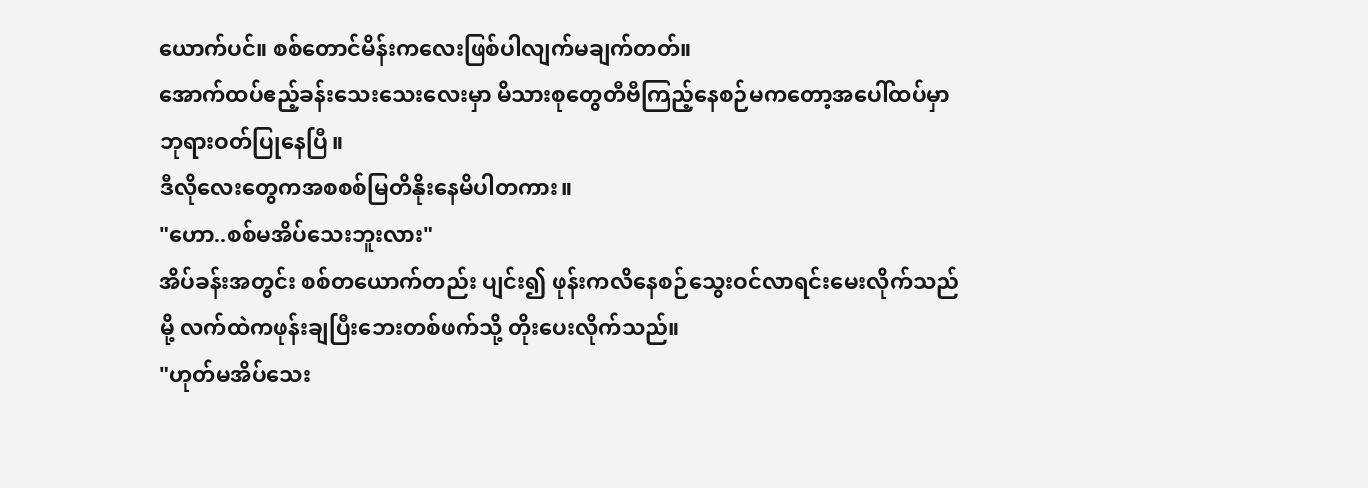ယောက်ပင်။ စစ်တောင်မိန်းကလေးဖြစ်ပါလျက်မချက်တတ်။
အောက်ထပ်ဧည့်ခန်းသေးသေးလေးမှာ မိသားစုတွေတီဗီကြည့်နေစဉ်မကတော့အပေါ်ထပ်မှာဘုရားဝတ်ပြုနေပြီ။
ဒီလိုလေးတွေကအစစစ်မြတိနိုးနေမိပါတကား။
"ဟော..စစ်မအိပ်သေးဘူးလား"
အိပ်ခန်းအတွင်း စစ်တယောက်တည်း ပျင်း၍ ဖုန်းကလိနေစဉ်သွေးဝင်လာရင်းမေးလိုက်သည်မို့ လက်ထဲကဖုန်းချပြီးဘေးတစ်ဖက်သို့ တိုးပေးလိုက်သည်။
"ဟုတ်မအိပ်သေး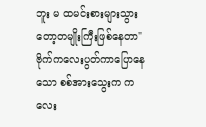ဘူး မ ထမင်းစားများသွားတော့တမျိုးကြီးဖြစ်နေတာ"
ဗိုက်ကလေးပွတ်ကာပြောနေသော စစ်အားသွေးက ကလေး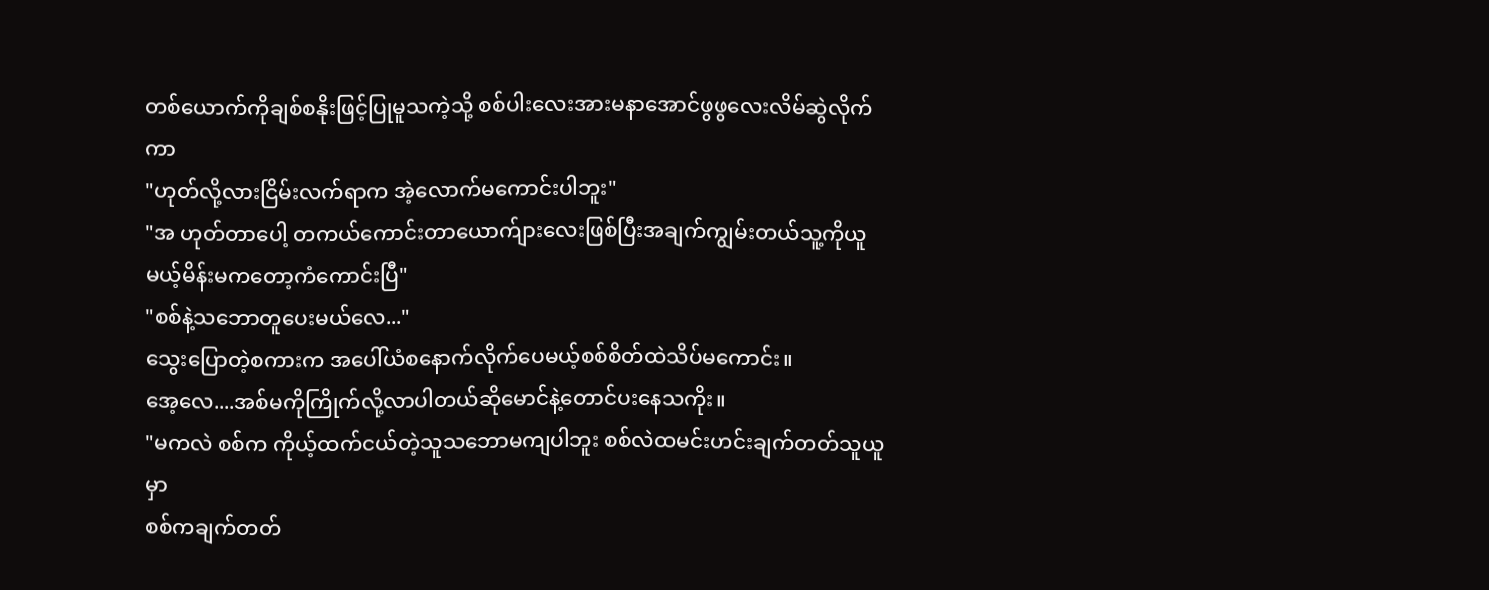တစ်ယောက်ကိုချစ်စနိုးဖြင့်ပြုမူသကဲ့သို့ စစ်ပါးလေးအားမနာအောင်ဖွဖွလေးလိမ်ဆွဲလိုက်ကာ
"ဟုတ်လို့လားငြိမ်းလက်ရာက အဲ့လောက်မကောင်းပါဘူး"
"အ ဟုတ်တာပေါ့ တကယ်ကောင်းတာယောက်ျားလေးဖြစ်ပြီးအချက်ကျွမ်းတယ်သူ့ကိုယူမယ့်မိန်းမကတော့ကံကောင်းပြီ"
"စစ်နဲ့သဘောတူပေးမယ်လေ..."
သွေးပြောတဲ့စကားက အပေါ်ယံစနောက်လိုက်ပေမယ့်စစ်စိတ်ထဲသိပ်မကောင်း။
အေ့လေ....အစ်မကိုကြိုက်လို့လာပါတယ်ဆိုမောင်နဲ့တောင်ပးနေသကိုး။
"မကလဲ စစ်က ကိုယ့်ထက်ငယ်တဲ့သူသဘောမကျပါဘူး စစ်လဲထမင်းဟင်းချက်တတ်သူယူမှာ
စစ်ကချက်တတ်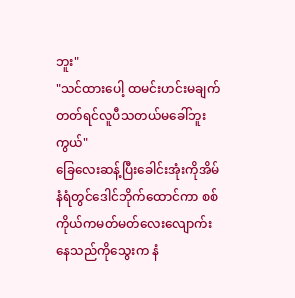ဘူး"
"သင်ထားပေါ့ ထမင်းဟင်းမချက်တတ်ရင်လူပီသတယ်မခေါ်ဘူးကွယ်"
ခြေလေးဆန့်ပြီးခေါင်းအုံးကိုအိမ်နံရံတွင်ဒေါင်ဘိုက်ထောင်ကာ စစ်ကိုယ်ကမတ်မတ်လေးလျောက်းနေသည်ကိုသွေးက နံ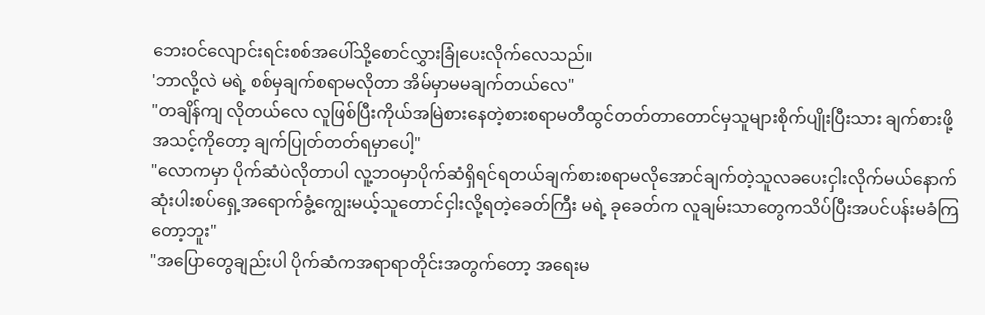ဘေးဝင်လျောင်းရင်းစစ်အပေါ်သို့စောင်လွှားခြုံပေးလိုက်လေသည်။
'ဘာလို့လဲ မရဲ့ စစ်မှချက်စရာမလိုတာ အိမ်မှာမမချက်တယ်လေ"
"တချိန်ကျ လိုတယ်လေ လူဖြစ်ပြီးကိုယ်အမြဲစားနေတဲ့စားစရာမတီထွင်တတ်တာတောင်မှသူများစိုက်ပျိုးပြီးသား ချက်စားဖို့အသင့်ကိုတော့ ချက်ပြုတ်တတ်ရမှာပေါ့"
"လောကမှာ ပိုက်ဆံပဲလိုတာပါ လူ့ဘဝမှာပိုက်ဆံရှိရင်ရတယ်ချက်စားစရာမလိုအောင်ချက်တဲ့သူလခပေးငှါးလိုက်မယ်နောက်ဆုံးပါးစပ်ရှေ့အရောက်ခွံ့ကျွေးမယ့်သူတောင်ငှါးလို့ရတဲ့ခေတ်ကြီး မရဲ့ ခုခေတ်က လူချမ်းသာတွေကသိပ်ပြီးအပင်ပန်းမခံကြတော့ဘူး"
"အပြောတွေချည်းပါ ပိုက်ဆံကအရာရာတိုင်းအတွက်တော့ အရေးမ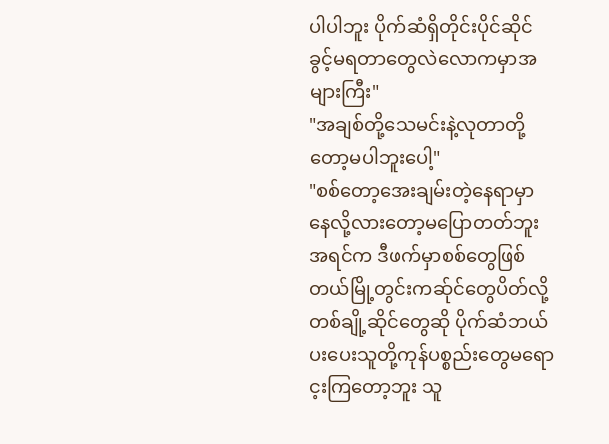ပါပါဘူး ပိုက်ဆံရှိတိုင်းပိုင်ဆိုင်ခွင့်မရတာတွေလဲလောကမှာအများကြီး"
"အချစ်တို့သေမင်းနဲ့လုတာတို့တော့မပါဘူးပေါ့"
"စစ်တော့အေးချမ်းတဲ့နေရာမှာနေလို့လားတော့မပြောတတ်ဘူး အရင်က ဒီဖက်မှာစစ်တွေဖြစ်တယ်မြို့တွင်းကဆ်ုင်တွေပိတ်လို့ တစ်ချို့ဆိုင်တွေဆို ပိုက်ဆံဘယ်ပးပေးသူတို့ကုန်ပစ္စည်းတွေမရောင့းကြတော့ဘူး သူ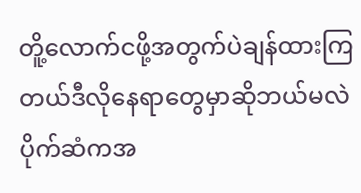တိူ့လောက်ငဖို့အတွက်ပဲချန်ထားကြတယ်ဒီလိုနေရာတွေမှာဆိုဘယ်မလဲပိုက်ဆံကအ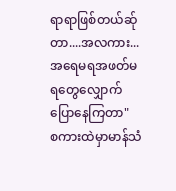ရာရာဖြစ်တယ်ဆ်ုတာ....အလကား...အရေမရအဖတ်မရတွေလျှောက်ပြောနေကြတာ"
စကားထဲမှာမာန်သံ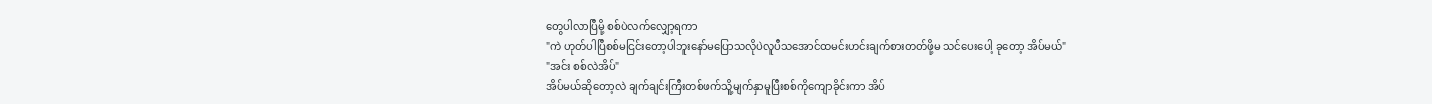တွေပါလာပြီမို့ စစ်ပဲလက်လျှော့ရကာ
"ကဲ ဟုတ်ပါပြီစစ်မငြင်းတော့ပါဘူးနော်မပြောသလိုပဲလူပီသအောင်ထမင်းဟင်းချက်စားတတ်ဖို့မ သင်ပေးပေါ့ ခုတော့ အိပ်မယ်"
"အင်း စစ်လဲအိပ်"
အိပ်မယ်ဆိုတော့လဲ ချက်ချင်းကြီးတစ်ဖက်သိူ့မျက်နှာမူပြီးစစ်ကိုကျောခိုင်းကာ အိပ်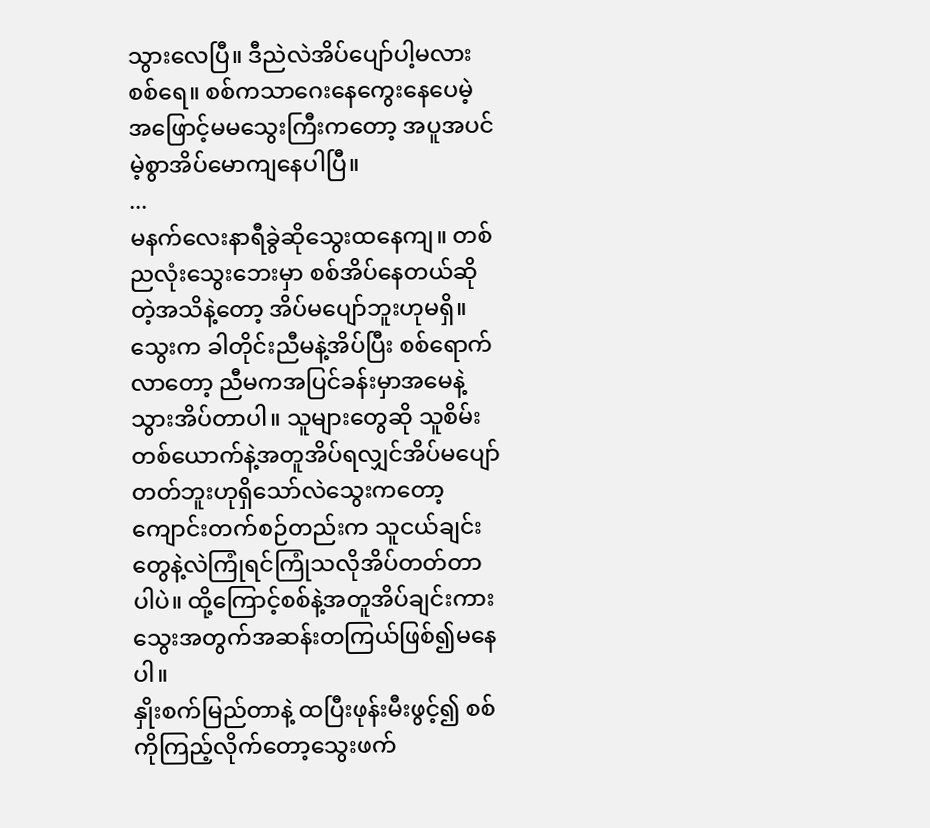သွားလေပြီ။ ဒီညဲလဲအိပ်ပျော်ပါ့မလားစစ်ရေ။ စစ်ကသာဂေးနေကွေးနေပေမဲ့ အဖြောင့်မမသွေးကြီးကတော့ အပူအပင်မဲ့စွာအိပ်မောကျနေပါပြီ။
...
မနက်လေးနာရီခွဲဆိုသွေးထနေကျ။ တစ်ညလုံးသွေးဘေးမှာ စစ်အိပ်နေတယ်ဆိုတဲ့အသိနဲ့တော့ အိပ်မပျော်ဘူးဟုမရှိ။သွေးက ခါတိုင်းညီမနဲ့အိပ်ပြီး စစ်ရောက်လာတော့ ညီမကအပြင်ခန်းမှာအမေနဲ့သွားအိပ်တာပါ။ သူများတွေဆို သူစိမ်းတစ်ယောက်နဲ့အတူအိပ်ရလျှင်အိပ်မပျော်တတ်ဘူးဟုရှိသော်လဲသွေးကတော့ကျောင်းတက်စဉ်တည်းက သူငယ်ချင်းတွေနဲ့လဲကြုံရင်ကြုံသလိုအိပ်တတ်တာပါပဲ။ ထို့ကြောင့်စစ်နဲ့အတူအိပ်ချင်းကားသွေးအတွက်အဆန်းတကြယ်ဖြစ်၍မနေပါ။
နှိုးစက်မြည်တာနဲ့ ထပြီးဖုန်းမီးဖွင့်၍ စစ်ကိုကြည့်လိုက်တော့သွေးဖက်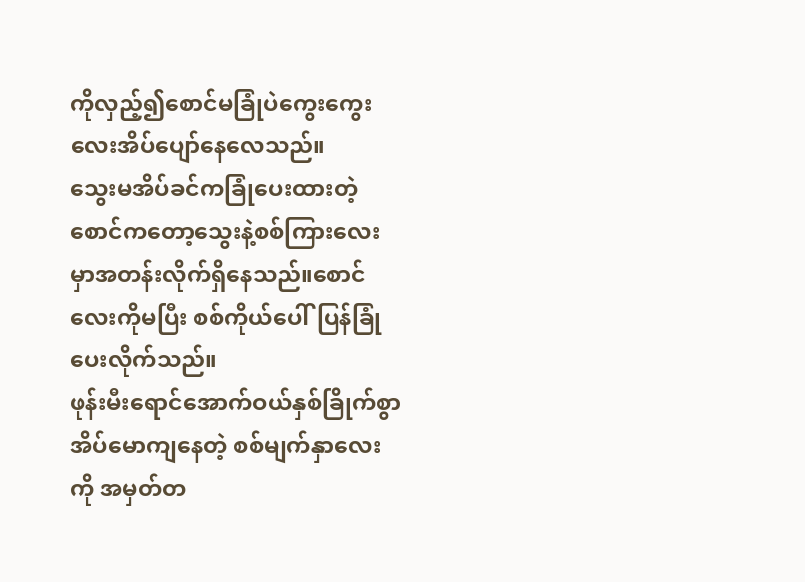ကိုလှည့်၍စောင်မခြုံပဲကွေးကွေးလေးအိပ်ပျော်နေလေသည်။
သွေးမအိပ်ခင်ကခြုံပေးထားတဲ့စောင်ကတော့သွေးနဲ့စစ်ကြားလေးမှာအတန်းလိုက်ရှိနေသည်။စောင်လေးကိုမပြီး စစ်ကိုယ်ပေါ်ပြန်ခြုံပေးလိုက်သည်။
ဖုန်းမီးရောင်အောက်ဝယ်နှစ်ခြိုက်စွာ အိပ်မောကျနေတဲ့ စစ်မျက်နှာလေးကို အမှတ်တ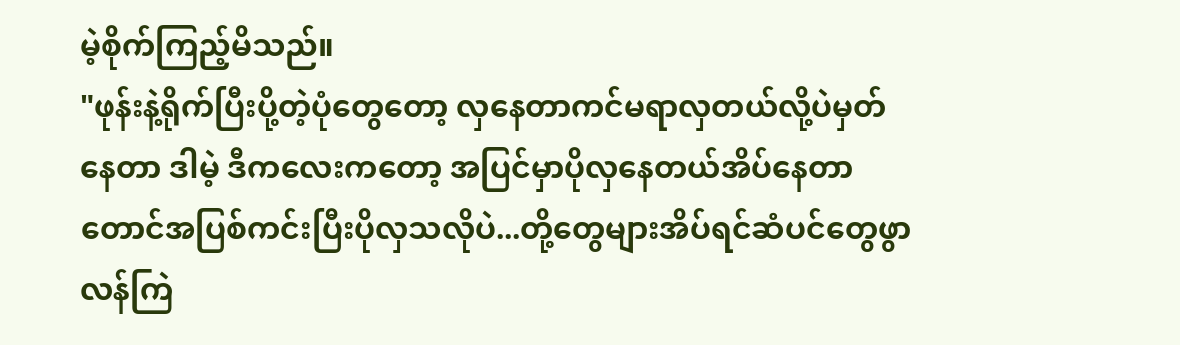မဲ့စိုက်ကြည့်မိသည်။
"ဖုန်းနဲ့ရိုက်ပြီးပို့တဲ့ပုံတွေတော့ လှနေတာကင်မရာလှတယ်လို့ပဲမှတ်နေတာ ဒါမဲ့ ဒီကလေးကတော့ အပြင်မှာပိုလှနေတယ်အိပ်နေတာတောင်အပြစ်ကင်းပြီးပိုလှသလိုပဲ...တို့တွေများအိပ်ရင်ဆံပင်တွေဖွာလန်ကြဲ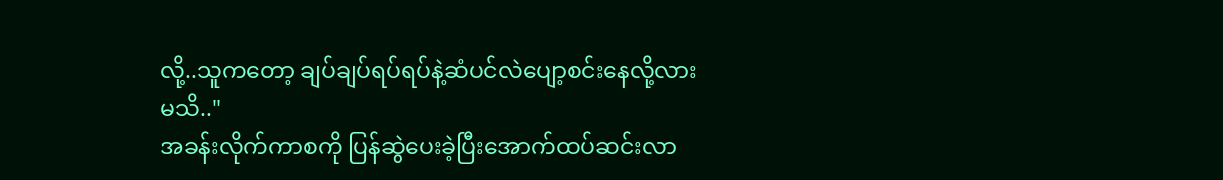လို့..သူကတော့ ချပ်ချပ်ရပ်ရပ်နဲ့ဆံပင်လဲပျော့စင်းနေလို့လားမသိ.."
အခန်းလိုက်ကာစကို ပြန်ဆွဲပေးခဲ့ပြီးအောက်ထပ်ဆင်းလာ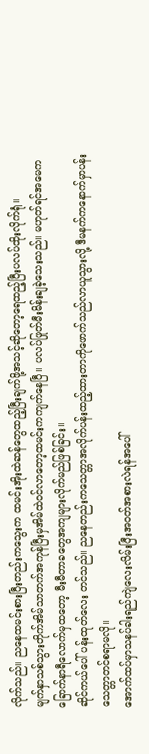လိုက်သည်။ ညနေထမင်းစားပြီးတည်းကသွေးက ထမင်းအိုးထဲဆန်တွေထည့်ပြီးချက်ဖို့အသင့်ဆိုတော့ရေထည့်ပြီးပလပ်ထိုးလိုက်ရုံ။
မျက်နှာသစ်သွားတိုက်အိမ်သာတက်အကုန်ပြီးမှအိမ်ထဲဝင်လာတော့ထမင်းကကျက်နေပြီ။ ပလပ်ဖြုတ်မီးမိန်းချခဲ့သေးသည်။ မဟုတ်ရင်အမေကခြောက်နာရီလောက်မှထတော့ မီးမီတာခတွေအကျများလိုက်မည်ဖြစ်ခြင်း။
ဆိုင်ကယ်ပေါ် ပန်းထုတ်လေး တင်သည်။ ညနေတည်းကသေတ္တာအလိုက်ပန်းထည့်ထားတာကိုဖောက်သည်လာယူသွားလို့ ဒီမနက်ကနောက်မှာပန်းသေတ္တာတင်စရာမလို။
အောက်ထပ်မှာသနပ်ခါးရည်ကျဲလေးလိမ်းပြီးအဝတ်အစားလဲရန်အပေါ်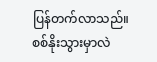ပြန်တက်လာသည်။ စစ်နိုးသွားမှာလဲ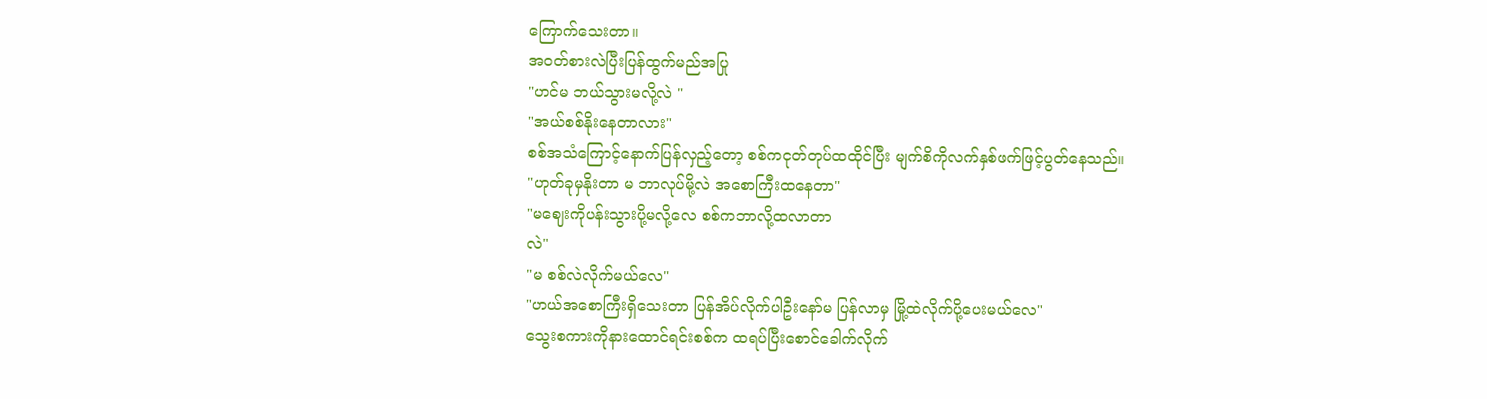ကြောက်သေးတာ။
အဝတ်စားလဲပြီးပြန်ထွက်မည်အပြု
"ဟင်မ ဘယ်သွားမလို့လဲ "
"အယ်စစ်နိုးနေတာလား"
စစ်အသံကြောင့်နောက်ပြန်လှည့်တော့ စစ်ကငုတ်တုပ်ထထိုင်ပြီး မျက်စိကိုလက်နှစ်ဖက်ဖြင့်ပွတ်နေသည်။
"ဟုတ်ခုမှနိုးတာ မ ဘာလုပ်မို့လဲ အစောကြီးထနေတာ"
"မဈေးကိုပန်းသွားပို့မလို့လေ စစ်ကဘာလို့ထလာတာ
လဲ"
"မ စစ်လဲလိုက်မယ်လေ"
"ဟယ်အစောကြီးရှိသေးတာ ပြန်အိပ်လိုက်ပါဦးနော်မ ပြန်လာမှ မြို့ထဲလိုက်ပို့ပေးမယ်လေ"
သွေးစကားကိုနားထောင်ရင်းစစ်က ထရပ်ပြီးစောင်ခေါက်လိုက်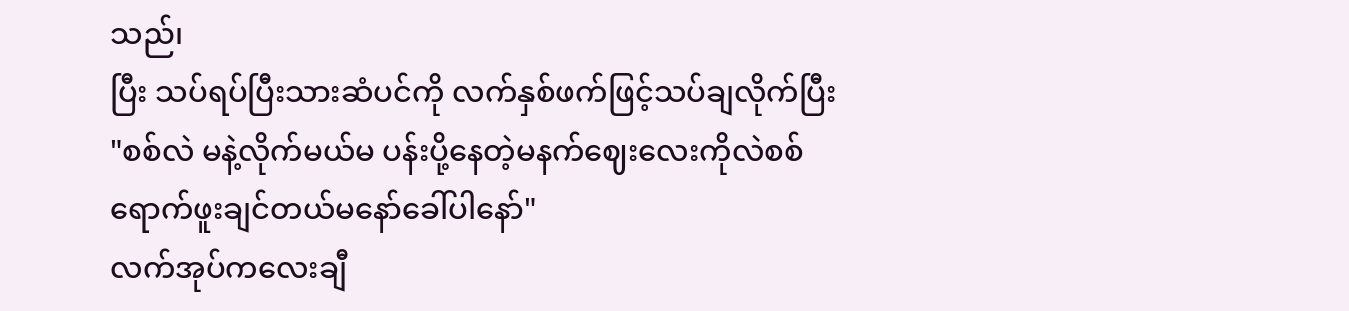သည်၊
ပြီး သပ်ရပ်ပြီးသားဆံပင်ကို လက်နှစ်ဖက်ဖြင့်သပ်ချလိုက်ပြီး
"စစ်လဲ မနဲ့လိုက်မယ်မ ပန်းပို့နေတဲ့မနက်ဈေးလေးကိုလဲစစ်ရောက်ဖူးချင်တယ်မနော်ခေါ်ပါနော်"
လက်အုပ်ကလေးချီ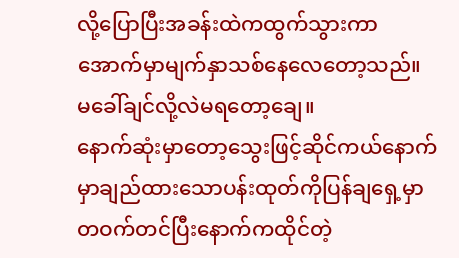လို့ပြောပြီးအခန်းထဲကထွက်သွားကာအောက်မှာမျက်နှာသစ်နေလေတော့သည်။
မခေါ်ချင်လို့လဲမရတော့ချေ။
နောက်ဆုံးမှာတော့သွေးဖြင့်ဆိုင်ကယ်နောက်မှာချည်ထားသောပန်းထုတ်ကိုပြန်ချရှေ့မှာတဝက်တင်ပြီးနောက်ကထိုင်တဲ့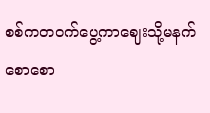စစ်ကတဝက်ပွေ့ကာဈေးသို့မနက်စောစော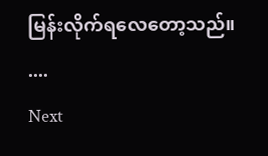မြန်းလိုက်ရလေတော့သည်။
....
Next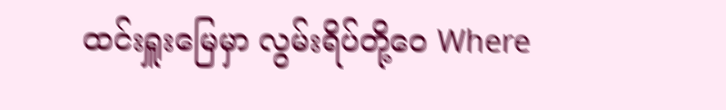ထင်းရှူးမြေမှာ လွမ်းရိပ်တို့ဝေ Where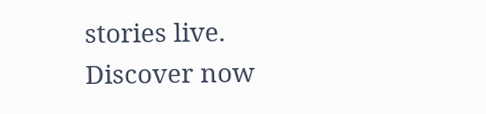stories live. Discover now